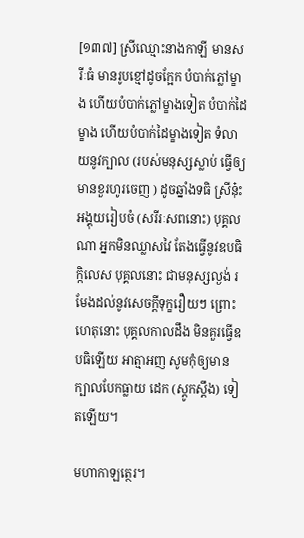[១៣៧] ស្រីឈ្មោះនាងកាឡី មានសរីៈធំ មានរូបខ្មៅដូចក្អែក បំបាក់ភ្លៅម្ខាង ហើយបំបាក់ភ្លៅម្ខាងទៀត បំបាក់ដៃម្ខាង ហើយបំបាក់ដៃម្ខាងទៀត ទំលាយនូវក្បាល (របស់មនុស្សស្លាប់ ធ្វើឲ្យមានខួរហូរចេញ ) ដូចឆ្នាំងទធិ ស្រីនុ៎ះអង្គុយរៀបចំ (សរីរៈសពនោះ) បុគ្គលណា អ្នកមិនឈ្លាសវៃ តែងធ្វើនូវឧបធិកិ្កលេស បុគ្គលនោះ ជាមនុស្សល្ងង់ រមែងដល់នូវសេចក្តីទុក្ខរឿយៗ ព្រោះហេតុនោះ បុគ្គលកាលដឹង មិនគួរធ្វើឧបធិឡើយ អាត្មាអញ សូមកុំឲ្យមានក្បាលបែកធ្លាយ ដេក (ស្តូកស្តឹង) ទៀតឡើយ។

មហាកាឡត្ថេរ។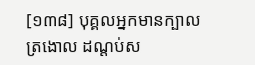[១៣៨] បុគ្គលអ្នកមានក្បាលត្រងោល ដណ្តប់ស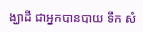ង្ឃាដី ជាអ្នកបានបាយ ទឹក សំ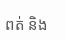ពត់ និង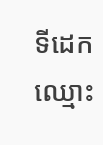ទីដេក ឈ្មោះ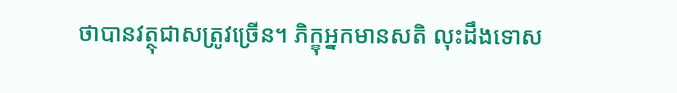ថាបានវត្ថុជាសត្រូវច្រើន។ ភិក្ខុអ្នកមានសតិ លុះដឹងទោស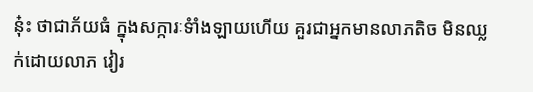នុ៎ះ ថាជាភ័យធំ ក្នុងសក្ការៈទំាំងឡាយហើយ គួរជាអ្នកមានលាភតិច មិនឈ្លក់ដោយលាភ វៀរ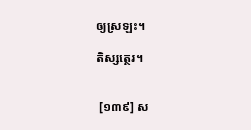ឲ្យស្រឡះ។

តិស្សត្ថេរ។


 [១៣៩] ស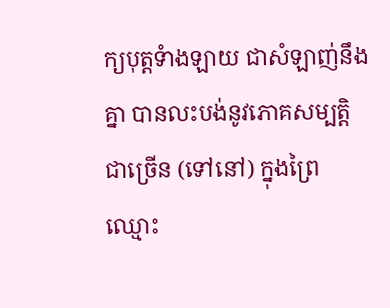ក្យបុត្តទំាងឡាយ ជាសំឡាញ់នឹងគ្នា បានលះបង់នូវភោគសម្បត្តិជាច្រើន (ទៅនៅ) ក្នុងព្រៃឈ្មោះ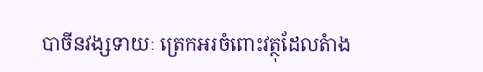បាចីនវង្សទាយៈ ត្រេកអរចំពោះវត្ថុដែលតំាង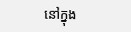នៅក្នុង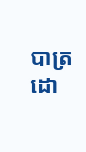បាត្រ ដោ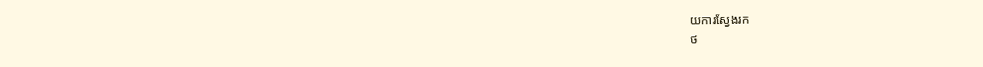យការស្វែងរក
ថ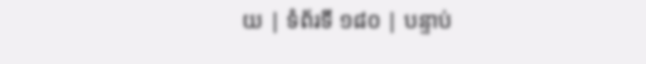យ | ទំព័រទី ១៨០ | បន្ទាប់